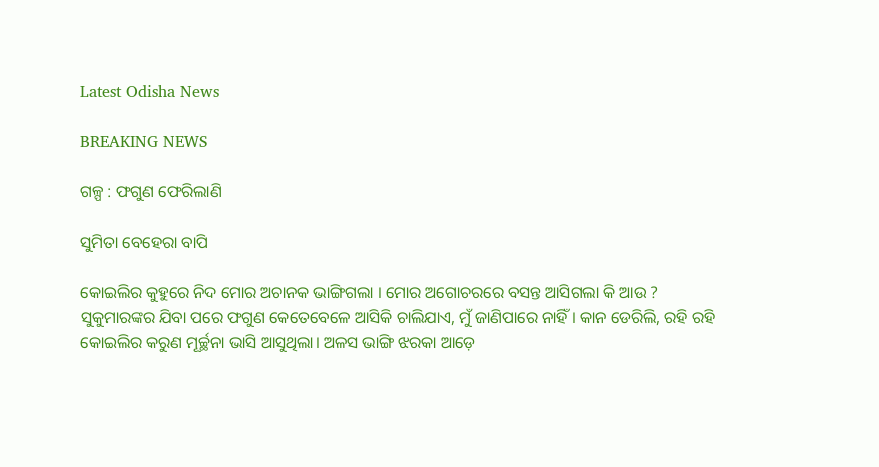Latest Odisha News

BREAKING NEWS

ଗଳ୍ପ : ଫଗୁଣ ଫେରିଲାଣି

ସୁମିତା ବେହେରା ବାପି

କୋଇଲିର କୁହୁରେ ନିଦ ମୋର ଅଚାନକ ଭାଙ୍ଗିଗଲା । ମୋର ଅଗୋଚରରେ ବସନ୍ତ ଆସିଗଲା କି ଆଉ ? ସୁକୁମାରଙ୍କର ଯିବା ପରେ ଫଗୁଣ କେତେବେଳେ ଆସିକି ଚାଲିଯାଏ, ମୁଁ ଜାଣିପାରେ ନାହିଁ । କାନ ଡେରିଲି, ରହି ରହି କୋଇଲିର କରୁଣ ମୂର୍ଚ୍ଛନା ଭାସି ଆସୁଥିଲା। ଅଳସ ଭାଙ୍ଗି ଝରକା ଆଡ଼େ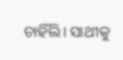ଚାହିଁଲି। ସାଥୀକୁ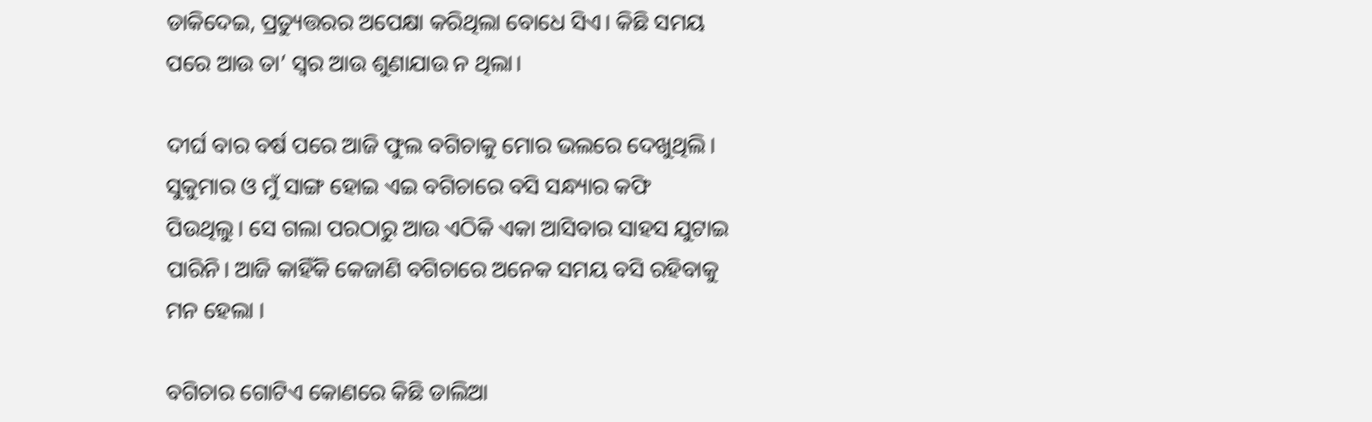ଡାକିଦେଇ, ପ୍ରତ୍ୟୁତ୍ତରର ଅପେକ୍ଷା କରିଥିଲା ବୋଧେ ସିଏ। କିଛି ସମୟ ପରେ ଆଉ ତା’ ସ୍ୱର ଆଉ ଶୁଣାଯାଉ ନ ଥିଲା।

ଦୀର୍ଘ ବାର ବର୍ଷ ପରେ ଆଜି ଫୁଲ ବଗିଚାକୁ ମୋର ଭଲରେ ଦେଖୁଥିଲି। ସୁକୁମାର ଓ ମୁଁ ସାଙ୍ଗ ହୋଇ ଏଇ ବଗିଚାରେ ବସି ସନ୍ଧ୍ୟାର କଫି ପିଉଥିଲୁ। ସେ ଗଲା ପରଠାରୁ ଆଉ ଏଠିକି ଏକା ଆସିବାର ସାହସ ଯୁଟାଇ ପାରିନି। ଆଜି କାହିଁକି କେଜାଣି ବଗିଚାରେ ଅନେକ ସମୟ ବସି ରହିବାକୁ ମନ ହେଲା ।

ବଗିଚାର ଗୋଟିଏ କୋଣରେ କିଛି ଡାଲିଆ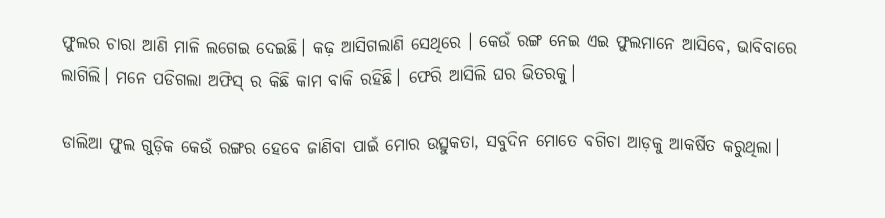ଫୁଲର ଚାରା ଆଣି ମାଳି ଲଗେଇ ଦେଇଛି। କଢ଼ ଆସିଗଲାଣି ସେଥିରେ । କେଉଁ ରଙ୍ଗ ନେଇ ଏଇ ଫୁଲମାନେ ଆସିବେ, ଭାବିବାରେ ଲାଗିଲି। ମନେ ପଡିଗଲା ଅଫିସ୍ ର କିଛି କାମ ବାକି ରହିଛି। ଫେରି ଆସିଲି ଘର ଭିତରକୁ।

ଡାଲିଆ ଫୁଲ ଗୁଡ଼ିକ କେଉଁ ରଙ୍ଗର ହେବେ ଜାଣିବା ପାଇଁ ମୋର ଉତ୍ସୁକତା, ସବୁଦିନ ମୋତେ ବଗିଚା ଆଡ଼କୁ ଆକର୍ଷିତ କରୁଥିଲା।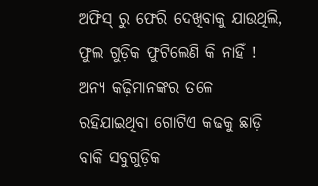ଅଫିସ୍ ରୁ ଫେରି ଦେଖିବାକୁ ଯାଉଥିଲି, ଫୁଲ ଗୁଡ଼ିକ ଫୁଟିଲେଣି କି ନାହିଁ ! ଅନ୍ୟ କଢ଼ିମାନଙ୍କର ତଳେ ରହିଯାଇଥିବା ଗୋଟିଏ କଢକୁ‌ ଛାଡ଼ି ବାକି ସବୁଗୁଡ଼ିକ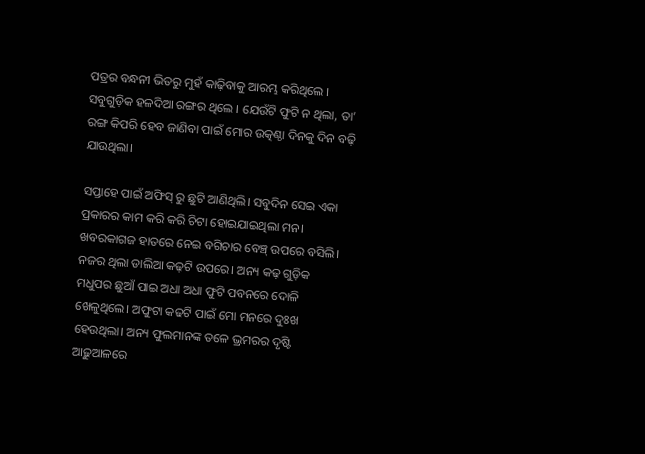ପତ୍ରର ବନ୍ଧନୀ ଭିତରୁ ମୁହଁ କାଢ଼ିବାକୁ ଆରମ୍ଭ କରିଥିଲେ । ସବୁଗୁଡ଼ିକ ହଳଦିଆ ରଙ୍ଗର ଥିଲେ । ଯେଉଁଟି ଫୁଟି ନ ଥିଲା, ତା’ ରଙ୍ଗ କିପରି ହେବ ଜାଣିବା ପାଇଁ ମୋର ଉତ୍କଣ୍ଠା ଦିନକୁ ଦିନ ବଢ଼ି ଯାଉଥିଲା।

ସପ୍ତାହେ ପାଇଁ ଅଫିସ୍ ରୁ ଛୁଟି ଆଣିଥିଲି। ସବୁଦିନ ସେଇ ଏକା ପ୍ରକାରର କାମ କରି କରି ଚିଟା ହୋଇଯାଇଥିଲା ମନ। ଖବରକାଗଜ ହାତରେ ନେଇ ବଗିଚାର ବେଞ୍ଚ୍ ଉପରେ ବସିଲି। ନଜର ଥିଲା ଡାଲିଆ କଢ଼ଟି ଉପରେ। ଅନ୍ୟ କଢ଼ ଗୁଡ଼ିକ ମଧୁପର ଛୁଆଁ ପାଇ ଅଧା ଅଧା ଫୁଟି ପବନରେ ଦୋଳି ଖେଳୁଥିଲେ। ଅଫୁଟା କଢଟି ପାଇଁ ମୋ ମନରେ ଦୁଃଖ ହେଉଥିଲା। ଅନ୍ୟ ଫୁଲମାନଙ୍କ ତଳେ ଭ୍ରମରର ଦୃଷ୍ଟି ଆଢ଼ୁଆଳରେ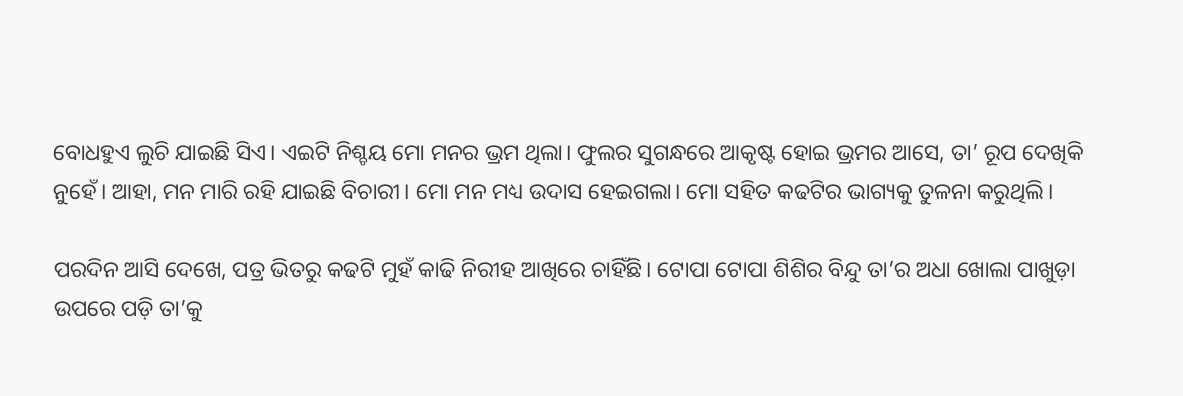ବୋଧହୁଏ ଲୁଚି ଯାଇଛି ସିଏ। ଏଇଟି ନିଶ୍ଚୟ ମୋ ମନର ଭ୍ରମ ଥିଲା। ଫୁଲର ସୁଗନ୍ଧରେ ଆକୃଷ୍ଟ ହୋଇ ଭ୍ରମର ଆସେ, ତା’ ରୂପ ଦେଖିକି ନୁହେଁ। ଆହା, ମନ ମାରି ରହି ଯାଇଛି ବିଚାରୀ। ମୋ ମନ ମଧ୍ୟ ଉଦାସ ହେଇଗଲା। ମୋ ସହିତ କଢଟିର ଭାଗ୍ୟକୁ ତୁଳନା କରୁଥିଲି।

ପରଦିନ ଆସି ଦେଖେ, ପତ୍ର ଭିତରୁ କଢଟି ମୁହଁ କାଢି ନିରୀହ ଆଖିରେ ଚାହିଁଛି। ଟୋପା ଟୋପା ଶିଶିର ବିନ୍ଦୁ ତା’ର ଅଧା ଖୋଲା ପାଖୁଡ଼ା ଉପରେ ପଡ଼ି ତା’କୁ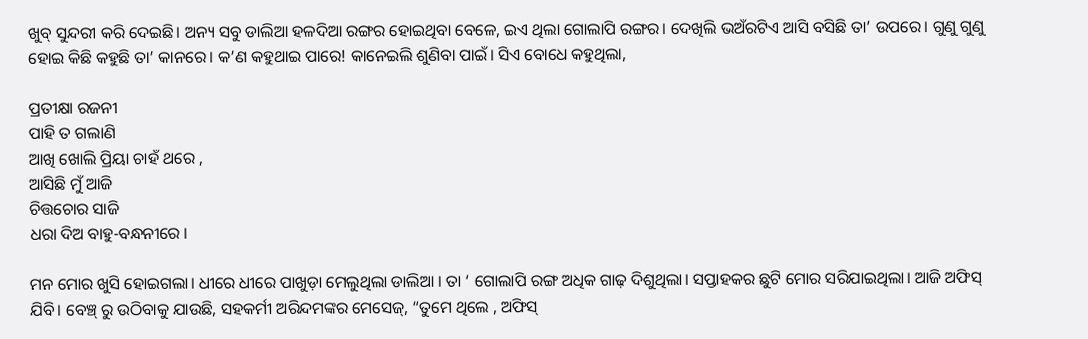ଖୁବ୍ ସୁନ୍ଦରୀ କରି ଦେଇଛି। ଅନ୍ୟ ସବୁ ଡାଲିଆ ହଳଦିଆ ରଙ୍ଗର ହୋଇଥିବା ବେଳେ, ଇଏ ଥିଲା ଗୋଲାପି ରଙ୍ଗର। ଦେଖିଲି ଭଅଁରଟିଏ ଆସି ବସିଛି ତା’ ଉପରେ। ଗୁଣୁ ଗୁଣୁ ହୋଇ କିଛି କହୁଛି ତା’ କାନରେ। କ’ଣ କହୁଥାଇ ପାରେ! କାନେଇଲି ଶୁଣିବା ପାଇଁ। ସିଏ ବୋଧେ କହୁଥିଲା,

ପ୍ରତୀକ୍ଷା ରଜନୀ
ପାହି ତ ଗଲାଣି
ଆଖି ଖୋଲି ପ୍ରିୟା ଚାହଁ ଥରେ ,
ଆସିଛି ମୁଁ ଆଜି
ଚିତ୍ତଚୋର ସାଜି
ଧରା ଦିଅ ବାହୁ-ବନ୍ଧନୀରେ ।

ମନ ମୋର ଖୁସି ହୋଇଗଲା। ଧୀରେ ଧୀରେ ପାଖୁଡ଼ା ମେଲୁଥିଲା ଡାଲିଆ । ତା ‘ ଗୋଲାପି ରଙ୍ଗ ଅଧିକ ଗାଢ଼ ଦିଶୁଥିଲା। ସପ୍ତାହକର ଛୁଟି ମୋର ସରିଯାଇଥିଲା। ଆଜି ଅଫିସ୍ ଯିବି। ବେଞ୍ଚ୍ ରୁ ଉଠିବାକୁ ଯାଉଛି, ସହକର୍ମୀ ଅରିନ୍ଦମଙ୍କର ମେସେଜ୍, “ତୁମେ ଥିଲେ , ଅଫିସ୍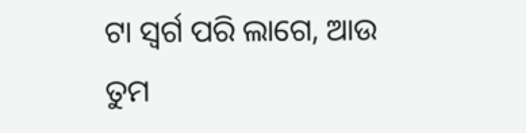ଟା ସ୍ବର୍ଗ ପରି ଲାଗେ, ଆଉ ତୁମ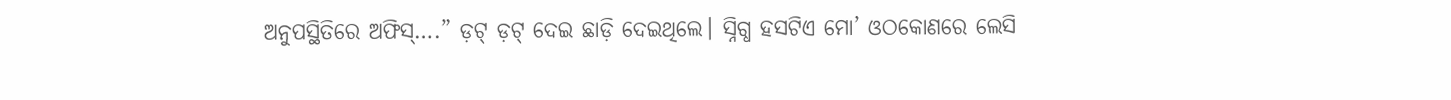ଅନୁପସ୍ଥିତିରେ ଅଫିସ୍….” ଡ଼ଟ୍ ଡ଼ଟ୍ ଦେଇ ଛାଡ଼ି ଦେଇଥିଲେ। ସ୍ନିଗ୍ଧ ହସଟିଏ ମୋ’ ଓଠକୋଣରେ ଲେସି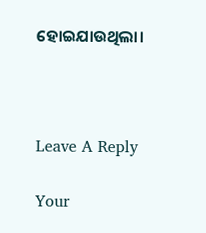ହୋଇଯାଉଥିଲା।



Leave A Reply

Your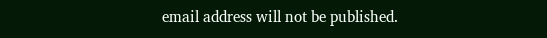email address will not be published.